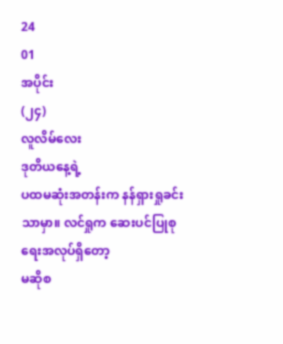24
01
အပိုင်း
(၂၄)
လူလိမ်လေး
ဒုတိယနေ့ရဲ့
ပထမဆုံးအတန်းက နန်ရှားရှုခင်းသာမှာ။ လင်ရှုက ဆေးပင်ပြုစုရေးအလုပ်ရှိတော့
မဆိုစ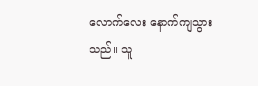လောက်လေး နောက်ကျသွားသည်။ သူ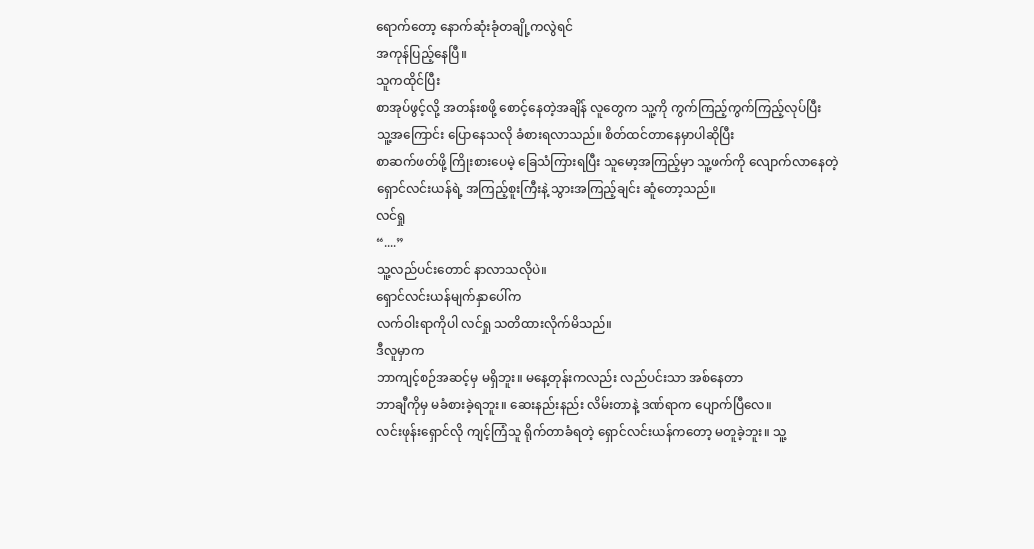ရောက်တော့ နောက်ဆုံးခုံတချို့ကလွဲရင်
အကုန်ပြည့်နေပြီ။
သူကထိုင်ပြီး
စာအုပ်ဖွင့်လို့ အတန်းစဖို့ စောင့်နေတဲ့အချိန် လူတွေက သူ့ကို ကွက်ကြည့်ကွက်ကြည့်လုပ်ပြီး
သူ့အကြောင်း ပြောနေသလို ခံစားရလာသည်။ စိတ်ထင်တာနေမှာပါဆိုပြီး
စာဆက်ဖတ်ဖို့ ကြိုးစားပေမဲ့ ခြေသံကြားရပြီး သူမော့အကြည့်မှာ သူ့ဖက်ကို လျောက်လာနေတဲ့
ရှောင်လင်းယန်ရဲ့ အကြည့်စူးကြီးနဲ့ သွားအကြည့်ချင်း ဆူံတော့သည်။
လင်ရှု
“....”
သူ့လည်ပင်းတောင် နာလာသလိုပဲ။
ရှောင်လင်းယန်မျက်နှာပေါ်က
လက်ဝါးရာကိုပါ လင်ရှု သတိထားလိုက်မိသည်။
ဒီလူမှာက
ဘာကျင့်စဉ်အဆင့်မှ မရှိဘူး။ မနေ့တုန်းကလည်း လည်ပင်းသာ အစ်နေတာ
ဘာချီကိုမှ မခံစားခဲ့ရဘူး။ ဆေးနည်းနည်း လိမ်းတာနဲ့ ဒဏ်ရာက ပျောက်ပြီလေ။
လင်းဖုန်းရှောင်လို ကျင့်ကြံသူ ရိုက်တာခံရတဲ့ ရှောင်လင်းယန်ကတော့ မတူခဲ့ဘူး။ သူ့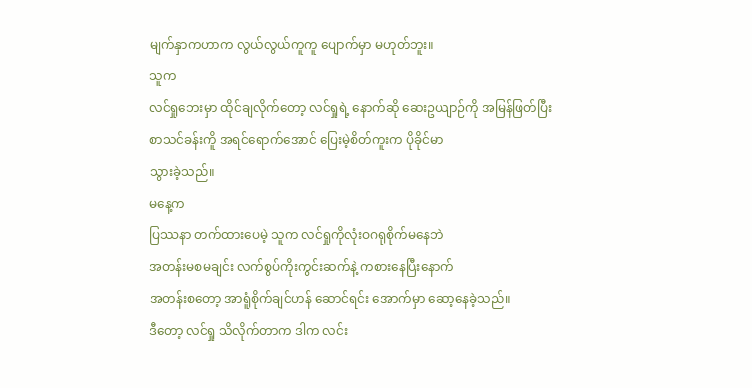မျက်နှာကဟာက လွယ်လွယ်ကူကူ ပျောက်မှာ မဟုတ်ဘူး။
သူက
လင်ရှုဘေးမှာ ထိုင်ချလိုက်တော့ လင်ရှုရဲ့ နောက်ဆို ဆေးဥယျာဉ်ကို အမြန်ဖြတ်ပြီး
စာသင်ခန်းကိူ အရင်ရောက်အောင် ပြေးမဲ့စိတ်ကူးက ပိုခိုင်မာ
သွားခဲ့သည်။
မနေ့က
ပြဿနာ တက်ထားပေမဲ့ သူက လင်ရှုကိုလုံးဝဂရုစိုက်မနေဘဲ
အတန်းမစမချင်း လက်စွပ်ကိုးကွင်းဆက်နဲ့ ကစားနေပြီးနောက်
အတန်းစတော့ အာရူံစိုက်ချင်ဟန် ဆောင်ရင်း အောက်မှာ ဆော့နေခဲ့သည်။
ဒီတော့ လင်ရှု သိလိုက်တာက ဒါက လင်း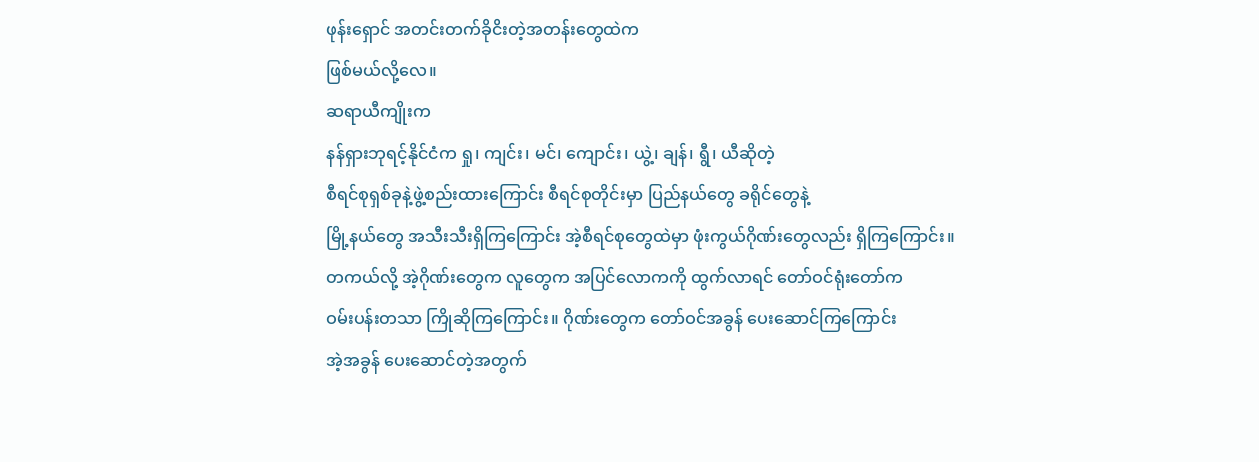ဖုန်းရှောင် အတင်းတက်ခိုငိးတဲ့အတန်းတွေထဲက
ဖြစ်မယ်လို့လေ။
ဆရာယီကျိုးက
နန်ရှားဘုရင့်နိုင်ငံက ရှု၊ ကျင်း၊ မင်၊ ကျောင်း၊ ယွဲ့၊ ချန်၊ ရွီ၊ ယီဆိုတဲ့
စီရင်စုရှစ်ခုနဲ့ဖွဲ့စည်းထားကြောင်း စီရင်စုတိုင်းမှာ ပြည်နယ်တွေ ခရိုင်တွေနဲ့
မြို့နယ်တွေ အသီးသီးရှိကြကြောင်း အဲ့စီရင်စုတွေထဲမှာ ဖုံးကွယ်ဂိုဏ်းတွေလည်း ရှိကြကြောင်း။
တကယ်လို့ အဲ့ဂိုဏ်းတွေက လူတွေက အပြင်လောကကို ထွက်လာရင် တော်ဝင်ရုံးတော်က
ဝမ်းပန်းတသာ ကြိုဆိုကြကြောင်း။ ဂိုဏ်းတွေက တော်ဝင်အခွန် ပေးဆောင်ကြကြောင်း
အဲ့အခွန် ပေးဆောင်တဲ့အတွက်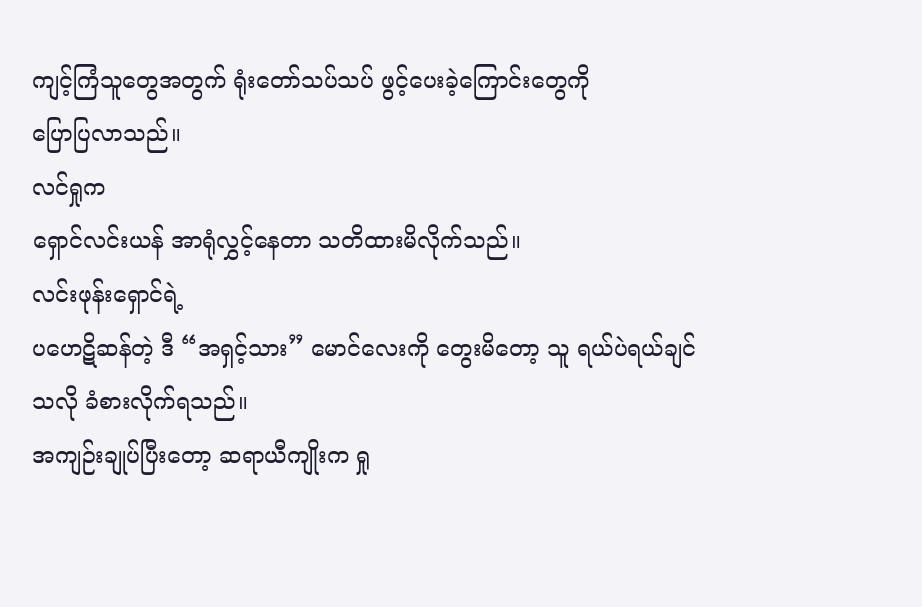ကျင့်ကြံသူတွေအတွက် ရုံးတော်သပ်သပ် ဖွင့်ပေးခဲ့ကြောင်းတွေကို
ပြောပြလာသည်။
လင်ရှုက
ရှောင်လင်းယန် အာရုံလွှင့်နေတာ သတိထားမိလိုက်သည်။
လင်းဖုန်းရှောင်ရဲ့
ပဟေဋိဆန်တဲ့ ဒီ “အရှင့်သား” မောင်လေးကို တွေးမိတော့ သူ ရယ်ပဲရယ်ချင်သလို ခံစားလိုက်ရသည်။
အကျဉ်းချုပ်ပြီးတော့ ဆရာယီကျိုးက ရှု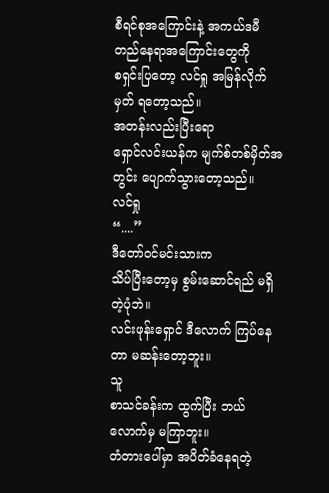စီရင်စုအကြောင်းနဲ့ အကယ်ဒမီ တည်နေရာအကြောင်းတွေကို
စရှင်းပြတော့ လင်ရှု အမြန်လိုက်မှတ် ရတော့သည်။
အတန်းလည်းပြီးရော
ရှောင်လင်းယန်က မျက်စ်တစ်မှိတ်အတွင်း ပျောက်သွားတော့သည်။
လင်ရှု
“....”
ဒီတော်ဝင်မင်းသားက
သိပ်ပြီးတော့မှ စွမ်းဆောင်ရည် မရှိတဲ့ပုံဘဲ။
လင်းဖုန်းရှောင် ဒီလောက် ကြပ်နေတာ မဆန်းတော့ဘူး။
သူ
စာသင်ခန်းက ထွက်ပြီး ဘယ်လောက်မှ မကြာဘူး။
တံတားပေါ်မှာ အပိတ်ခံနေရတဲ့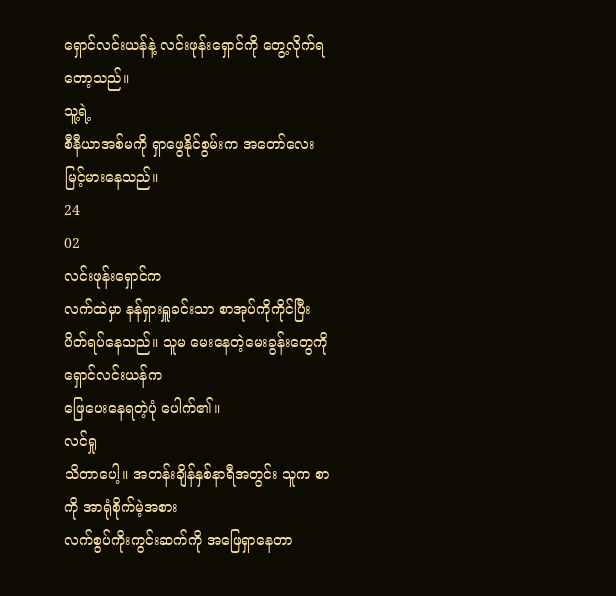ရှောင်လင်းယန်နဲ့ လင်းဖုန်းရှောင်ကို တွေ့လိုက်ရတော့သည်။
သူ့ရဲ့
စီနီယာအစ်မကို ရှာဖွေနိုင်စွမ်းက အတော်လေး မြင့်မားနေသည်။
24
02
လင်းဖုန်းရှောင်က
လက်ထဲမှာ နန်ရှားရှူခင်းသာ စာအုပ်ကိုကိုင်ပြီး
ပိတ်ရပ်နေသည်။ သူမ မေးနေတဲ့မေးခွန်းတွေကို ရှောင်လင်းယန်က
ဖြေပေးနေရတဲ့ပုံ ပေါက်၏။
လင်ရှု
သိတာပေါ့။ အတန်းချိန်နှစ်နာရီအတွင်း သူက စာကို အာရုံစိုက်မဲ့အစား
လက်စွပ်ကိုးကွင်းဆက်ကို အဖြေရှာနေတာ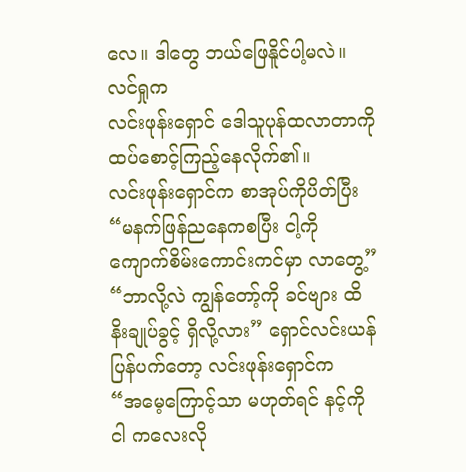လေ။ ဒါတွေ ဘယ်ဖြေနိူင်ပါ့မလဲ။
လင်ရှုက
လင်းဖုန်းရှောင် ဒေါသူပုန်ထလာတာကို ထပ်စောင့်ကြည့်နေလိုက်၏။
လင်းဖုန်းရှောင်က စာအုပ်ကိုပိတ်ပြီး “မနက်ဖြန်ညနေကစပြီး ငါ့ကို ကျောက်စိမ်းကောင်းကင်မှာ လာတွေ့”
“ဘာလို့လဲ ကျွန်တော့်ကို ခင်ဗျား ထိနိးချုပ်ခွင့် ရှိလို့လား” ရှောင်လင်းယန် ပြန်ပက်တော့ လင်းဖုန်းရှောင်က
“အမေ့ကြောင့်သာ မဟုတ်ရင် နင့်ကို ငါ ကလေးလို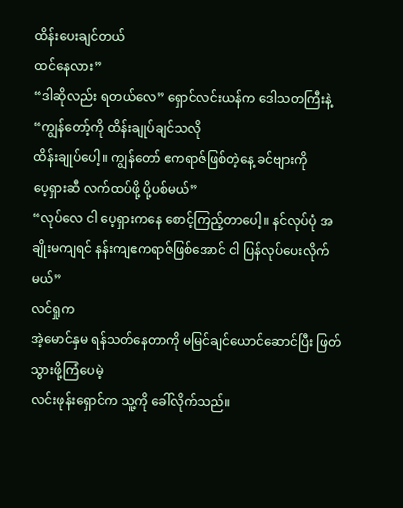ထိန်းပေးချင်တယ်
ထင်နေလား”
“ဒါဆိုလည်း ရတယ်လေ” ရှောင်လင်းယန်က ဒေါသတကြီးနဲ့ “ကျွန်တော့်ကို ထိန်းချုပ်ချင်သလို
ထိန်းချုပ်ပေါ့။ ကျွန်တော် ဧကရာဇ်ဖြစ်တဲ့နေ့ ခင်ဗျားကို
ပေ့ရှားဆီ လက်ထပ်ဖို့ ပို့ပစ်မယ်”
“လုပ်လေ ငါ ပေ့ရှားကနေ စောင့်ကြည့်တာပေါ့။ နင်လုပ်ပုံ အချိုးမကျရင် နန်းကျဧကရာဇ်ဖြစ်အောင် ငါ ပြန်လုပ်ပေးလိုက်မယ်”
လင်ရှုက
အဲ့မောင်နှမ ရန်သတ်နေတာကို မမြင်ချင်ယောင်ဆောင်ပြီး ဖြတ်သွားဖို့ကြံပေမဲ့
လင်းဖုန်းရှောင်က သူ့ကို ခေါ်လိုက်သည်။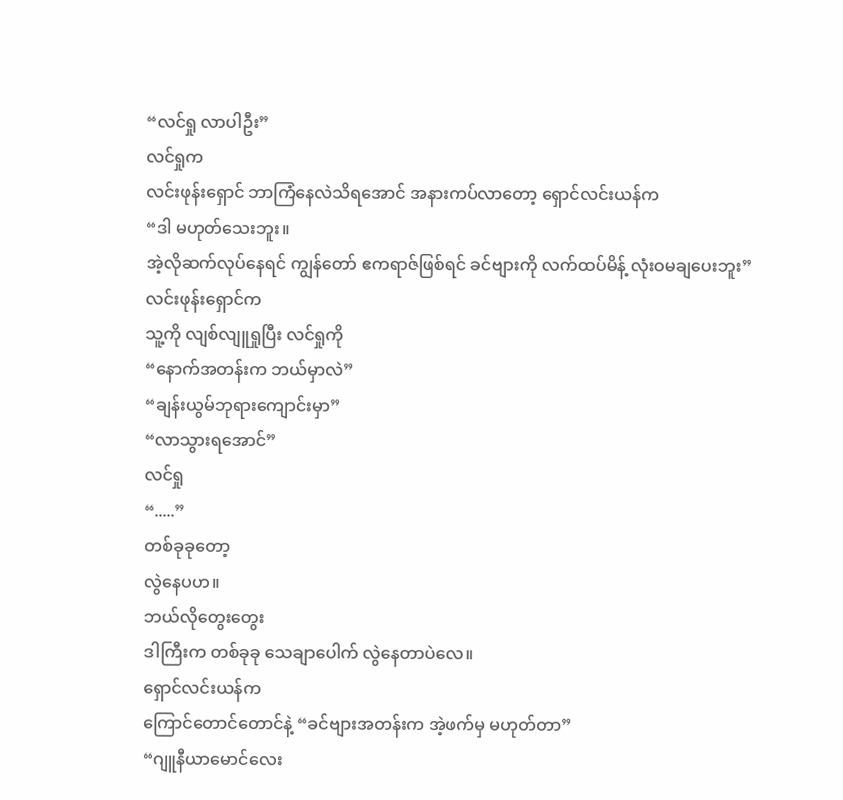“လင်ရှု လာပါဦး”
လင်ရှုက
လင်းဖုန်းရှောင် ဘာကြံနေလဲသိရအောင် အနားကပ်လာတော့ ရှောင်လင်းယန်က
“ဒါ မဟုတ်သေးဘူး။
အဲ့လိုဆက်လုပ်နေရင် ကျွန်တော် ဧကရာဇ်ဖြစ်ရင် ခင်ဗျားကို လက်ထပ်မိန့် လုံးဝမချပေးဘူး”
လင်းဖုန်းရှောင်က
သူ့ကို လျစ်လျူရှုပြီး လင်ရှုကို
“နောက်အတန်းက ဘယ်မှာလဲ”
“ချန်းယွမ်ဘုရားကျောင်းမှာ”
“လာသွားရအောင်”
လင်ရှု
“.....”
တစ်ခုခုတော့
လွဲနေပဟ။
ဘယ်လိုတွေးတွေး
ဒါကြီးက တစ်ခုခု သေချာပေါက် လွဲနေတာပဲလေ။
ရှောင်လင်းယန်က
ကြောင်တောင်တောင်နဲ့ “ခင်ဗျားအတန်းက အဲ့ဖက်မှ မဟုတ်တာ”
“ဂျူနီယာမောင်လေး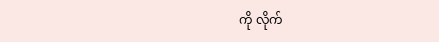ကို လိုက်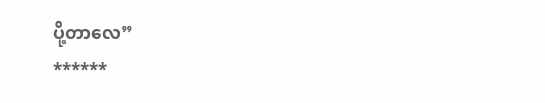ပို့တာလေ”
******